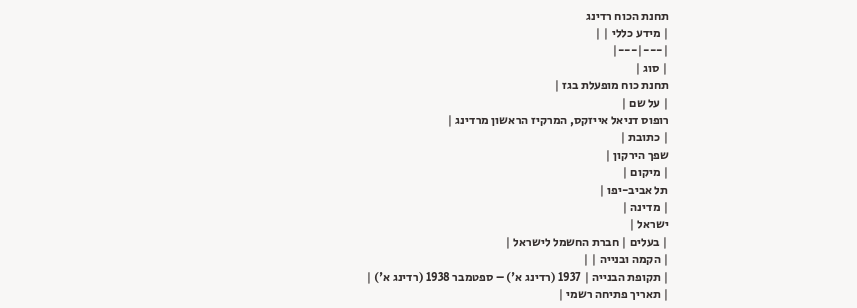תחנת הכוח רדינג
| מידע כללי | |
|---|---|
| סוג |
תחנת כוח מופעלת בגז |
| על שם |
רופוס דניאל אייזקס, המרקיז הראשון מרדינג |
| כתובת |
שפך הירקון |
| מיקום |
תל אביב-יפו |
| מדינה |
ישראל |
| בעלים | חברת החשמל לישראל |
| הקמה ובנייה | |
| תקופת הבנייה | 1937 (רדינג א') – ספטמבר 1938 (רדינג א') |
| תאריך פתיחה רשמי |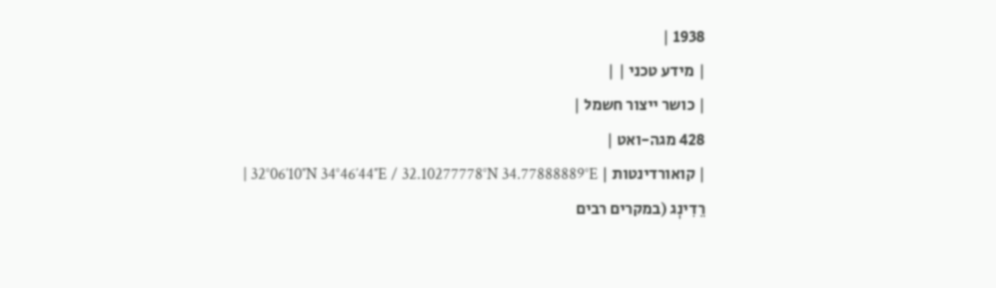1938 |
| מידע טכני | |
| כושר ייצור חשמל |
428 מגה-ואט |
| קואורדינטות | 32°06′10″N 34°46′44″E / 32.10277778°N 34.77888889°E |
רֵדִינְג (במקרים רבים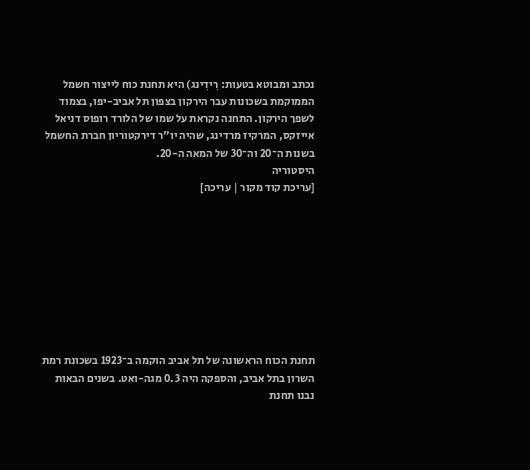נכתב ומבוטא בטעות: רִידִינג) היא תחנת כוח לייצור חשמל הממוקמת בשכונות עבר הירקון בצפון תל אביב-יפו, בצמוד לשפך הירקון. התחנה נקראת על שמו של הלורד רופוס דניאל אייזקס, המרקיז מרדינג, שהיה יו"ר דירקטוריון חברת החשמל בשנות ה־20 וה־30 של המאה ה-20.
היסטוריה
[עריכת קוד מקור | עריכה]









תחנת הכוח הראשונה של תל אביב הוקמה ב־1923 בשכונת רמת השרון בתל אביב, והספקה היה 0.3 מגה-ואט. בשנים הבאות נבנו תחנת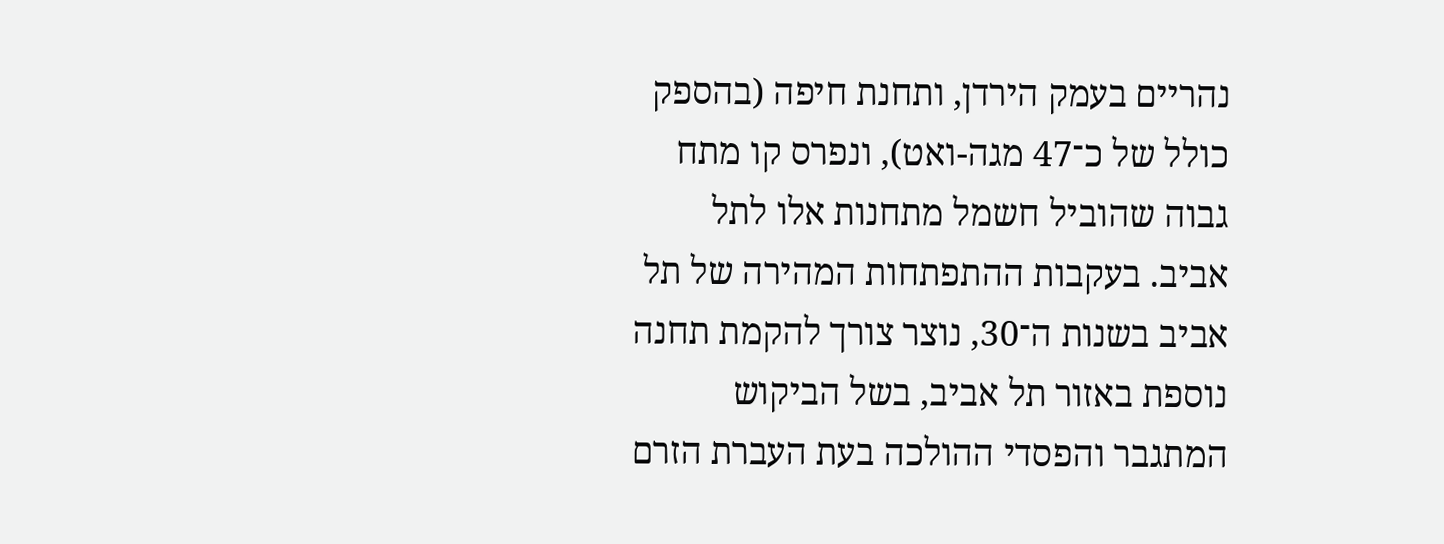נהריים בעמק הירדן, ותחנת חיפה (בהספק כולל של כ־47 מגה-ואט), ונפרס קו מתח גבוה שהוביל חשמל מתחנות אלו לתל אביב. בעקבות ההתפתחות המהירה של תל אביב בשנות ה־30, נוצר צורך להקמת תחנה נוספת באזור תל אביב, בשל הביקוש המתגבר והפסדי ההולכה בעת העברת הזרם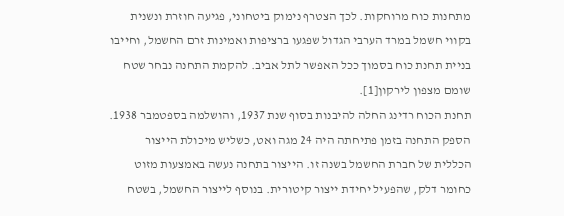מתחנות כוח מרוחקות. לכך הצטרף נימוק ביטחוני, פגיעה חוזרת ונשנית בקווי חשמל במרד הערבי הגדול שפגעו ברציפות ואמינות זרם החשמל, וחייבו בניית תחנת כוח בסמוך ככל האפשר לתל אביב. להקמת התחנה נבחר שטח שומם מצפון לירקון[1].
תחנת הכוח רדינג החלה להיבנות בסוף שנת 1937, והושלמה בספטמבר 1938. הספק התחנה בזמן פתיחתה היה 24 מגה ואט, כשליש מיכולת הייצור הכללית של חברת החשמל בשנה זו. הייצור בתחנה נעשה באמצעות מזוט כחומר דלק, שהפעיל יחידת ייצור קיטורית. בנוסף לייצור החשמל, בשטח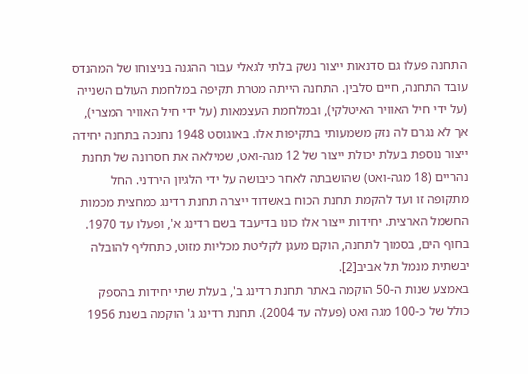התחנה פעלו גם סדנאות ייצור נשק בלתי לגאלי עבור ההגנה בניצוחו של המהנדס עובד התחנה, חיים סלבין. התחנה הייתה מטרת תקיפה במלחמת העולם השנייה (על ידי חיל האוויר האיטלקי), ובמלחמת העצמאות (על ידי חיל האוויר המצרי), אך לא נגרם לה נזק משמעותי בתקיפות אלו. באוגוסט 1948 נחנכה בתחנה יחידה ייצור נוספת בעלת יכולת ייצור של 12 מגה-ואט, שמילאה את חסרונה של תחנת נהריים (18 מגה-ואט) שהושבתה לאחר כיבושה על ידי הלגיון הירדני. החל מתקופה זו ועד להקמת תחנת הכוח באשדוד ייצרה תחנת רדינג כמחצית מכמות החשמל הארצית. יחידות ייצור אלו כונו בדיעבד בשם רדינג א', ופעלו עד 1970. בחוף הים, בסמוך לתחנה, הוקם מעגן לקליטת מכליות מזוט, כתחליף להובלה יבשתית מנמל תל אביב[2].
באמצע שנות ה-50 הוקמה באתר תחנת רדינג ב', בעלת שתי יחידות בהספק כולל של כ-100 מגה ואט (פעלה עד 2004). תחנת רדינג ג' הוקמה בשנת 1956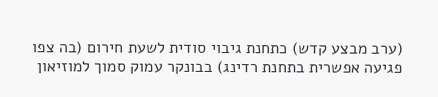(ערב מבצע קדש) כתחנת גיבוי סודית לשעת חירום (בה צפו פגיעה אפשרית בתחנת רדינג) בבונקר עמוק סמוך למוזיאון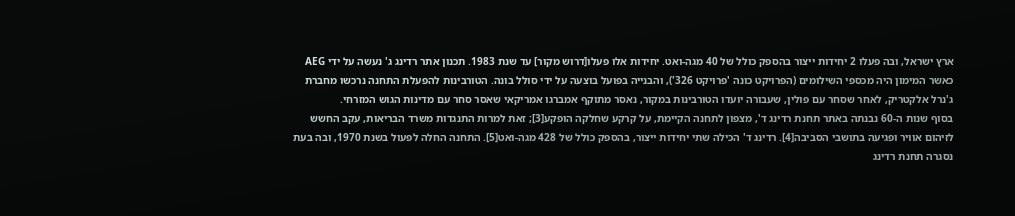ארץ ישראל, ובה פעלו 2 יחידות ייצור בהספק כולל של 40 מגה-ואט. יחידות אלו פעלו[דרוש מקור] עד שנת 1983. תכנון אתר רדינג ג' נעשה על ידי AEG כאשר המימון היה מכספי השילומים (הפרויקט כונה 'פרויקט 326'), והבנייה בפועל בוצעה על ידי סולל בונה. הטורבינות להפעלת התחנה נרכשו מחברת ג'נרל אלקטריק, לאחר שסחר עם פולין, שעבורה יועדו הטורבינות במקור, נאסר מתוקף אמברגו אמריקאי שאסר סחר עם מדינות הגוש המזרחי.
בסוף שנות ה-60 נבנתה באתר תחנת רדינג ד', מצפון לתחנה הקיימת, על קרקע שחלקה הופקע[3]; זאת למרות התנגדות משרד הבריאות, עקב החשש לזיהום אוויר ופגיעה בתושבי הסביבה[4]. רדינג ד' הכילה שתי יחידות ייצור, בהספק כולל של 428 מגה-ואט[5]. התחנה החלה לפעול בשנת 1970, ובה בעת נסגרה תחנת רדינג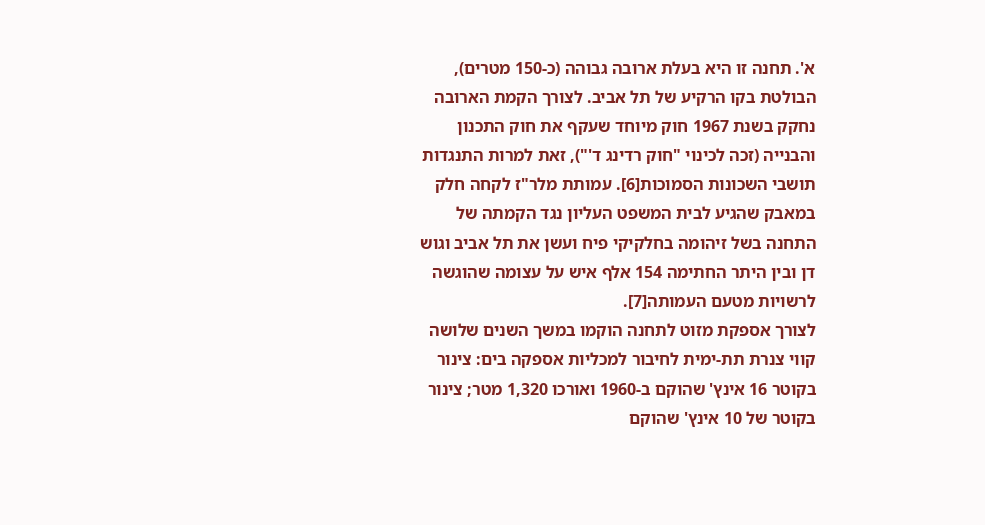א'. תחנה זו היא בעלת ארובה גבוהה (כ-150 מטרים), הבולטת בקו הרקיע של תל אביב. לצורך הקמת הארובה נחקק בשנת 1967 חוק מיוחד שעקף את חוק התכנון והבנייה (זכה לכינוי "חוק רדינג ד'"), זאת למרות התנגדות תושבי השכונות הסמוכות[6]. עמותת מלר"ז לקחה חלק במאבק שהגיע לבית המשפט העליון נגד הקמתה של התחנה בשל זיהומה בחלקיקי פיח ועשן את תל אביב וגוש דן ובין היתר החתימה 154 אלף איש על עצומה שהוגשה לרשויות מטעם העמותה[7].
לצורך אספקת מזוט לתחנה הוקמו במשך השנים שלושה קווי צנרת תת-ימית לחיבור למכליות אספקה בים: צינור בקוטר 16 אינץ' שהוקם ב-1960 ואורכו 1,320 מטר; צינור בקוטר של 10 אינץ' שהוקם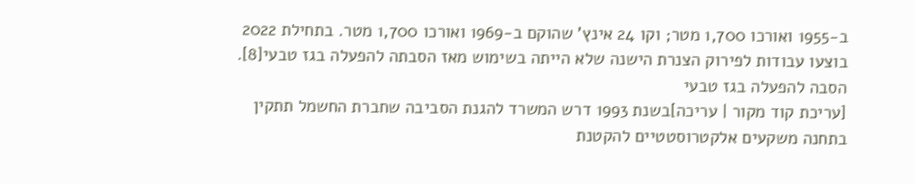ב-1955 ואורכו 1,700 מטר; וקו 24 אינץ' שהוקם ב-1969 ואורכו 1,700 מטר. בתחילת 2022 בוצעו עבודות לפירוק הצנרת הישנה שלא הייתה בשימוש מאז הסבתה להפעלה בגז טבעי[8].
הסבה להפעלה בגז טבעי
[עריכת קוד מקור | עריכה]בשנת 1993 דרש המשרד להגנת הסביבה שחברת החשמל תתקין בתחנה משקעים אלקטרוסטטיים להקטנת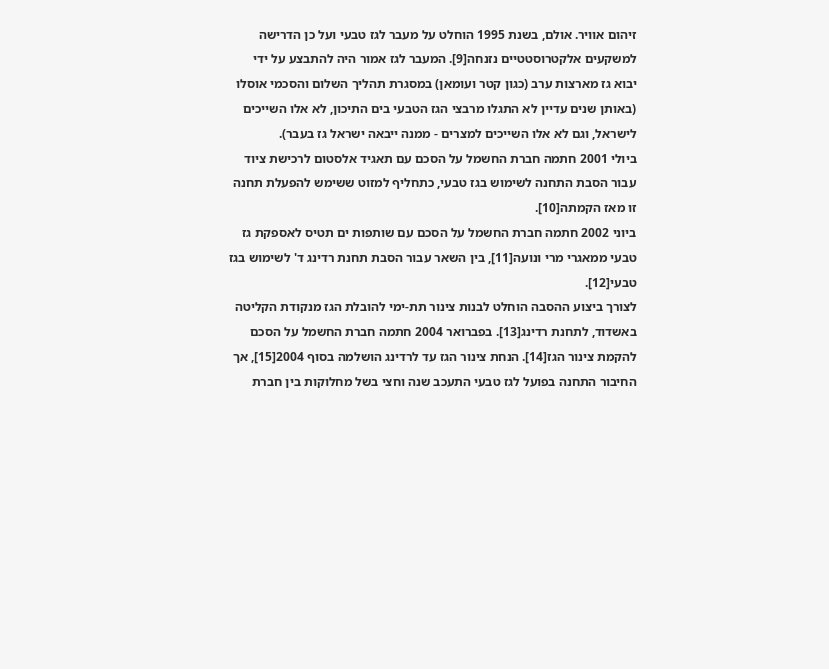זיהום אוויר. אולם, בשנת 1995 הוחלט על מעבר לגז טבעי ועל כן הדרישה למשקעים אלקטרוסטטיים נזנחה[9]. המעבר לגז אמור היה להתבצע על ידי יבוא גז מארצות ערב (כגון קטר ועומאן) במסגרת תהליך השלום והסכמי אוסלו (באותן שנים עדיין לא התגלו מרבצי הגז הטבעי בים התיכון, לא אלו השייכים לישראל, וגם לא אלו השייכים למצרים - ממנה ייבאה ישראל גז בעבר).
ביולי 2001 חתמה חברת החשמל על הסכם עם תאגיד אלסטום לרכישת ציוד עבור הסבת התחנה לשימוש בגז טבעי, כתחליף למזוט ששימש להפעלת תחנה זו מאז הקמתה[10].
ביוני 2002 חתמה חברת החשמל על הסכם עם שותפות ים תטיס לאספקת גז טבעי ממאגרי מרי ונועה[11], בין השאר עבור הסבת תחנת רדינג ד' לשימוש בגז טבעי[12].
לצורך ביצוע ההסבה הוחלט לבנות צינור תת-ימי להובלת הגז מנקודת הקליטה באשדוד, לתחנת רדינג[13]. בפברואר 2004 חתמה חברת החשמל על הסכם להקמת צינור הגז[14]. הנחת צינור הגז עד לרדינג הושלמה בסוף 2004[15], אך החיבור התחנה בפועל לגז טבעי התעכב שנה וחצי בשל מחלוקות בין חברת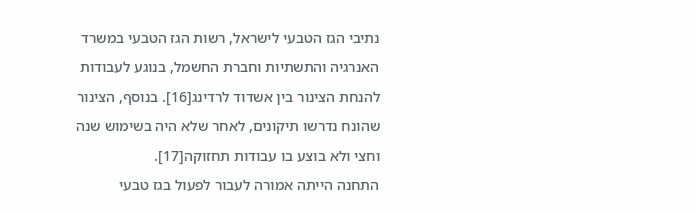נתיבי הגז הטבעי לישראל, רשות הגז הטבעי במשרד האנרגיה והתשתיות וחברת החשמל, בנוגע לעבודות להנחת הצינור בין אשדוד לרדינג[16]. בנוסף, הצינור שהונח נדרשו תיקונים, לאחר שלא היה בשימוש שנה וחצי ולא בוצע בו עבודות תחזוקה[17].
התחנה הייתה אמורה לעבור לפעול בגז טבעי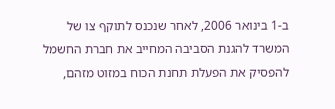ב-1 בינואר 2006, לאחר שנכנס לתוקף צו של המשרד להגנת הסביבה המחייב את חברת החשמל להפסיק את הפעלת תחנת הכוח במזוט מזהם,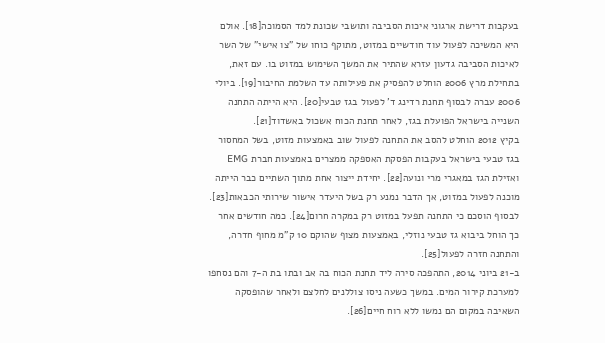בעקבות דרישת ארגוני איכות הסביבה ותושבי שכונת למד הסמוכה[18]. אולם היא המשיכה לפעול עוד חודשיים במזוט, מתוקף כוחו של "צו אישי" של השר לאיכות הסביבה גדעון עזרא שהתיר את המשך השימוש במזוט בו. עם זאת, בתחילת מרץ 2006 הוחלט להפסיק את פעילותה עד השלמת החיבור[19]. ביולי 2006 עברה לבסוף תחנת רדינג ד' לפעול בגז טבעי[20]. היא הייתה התחנה השנייה בישראל הפועלת בגז, לאחר תחנת הכוח אשכול באשדוד[21].
בקיץ 2012 הוחלט להסב את התחנה לפעול שוב באמצעות מזוט, בשל המחסור בגז טבעי בישראל בעקבות הפסקת האספקה ממצרים באמצעות חברת EMG ואזילת הגז במאגרי מרי ונועה[22]. יחידת ייצור אחת מתוך השתיים כבר הייתה מוכנה לפעול במזוט, אך הדבר נמנע רק בשל היעדר אישור שירותי הכבאות[23]. לבסוף הוסכם כי התחנה תפעל במזוט רק במקרה חרום[24]. כמה חודשים אחר כך הוחל ביבוא גז טבעי נוזלי, באמצעות מצוף שהוקם 10 ק"מ מחוף חדרה, והתחנה חזרה לפעול[25].
ב-21 ביוני 2014, התהפכה סירה ליד תחנת הכוח בה אב ובתו בת ה-7 והם נסחפו למערכת קירור המים. במשך כשעה ניסו צוללנים לחלצם ולאחר שהופסקה השאיבה במקום הם נמשו ללא רוח חיים[26].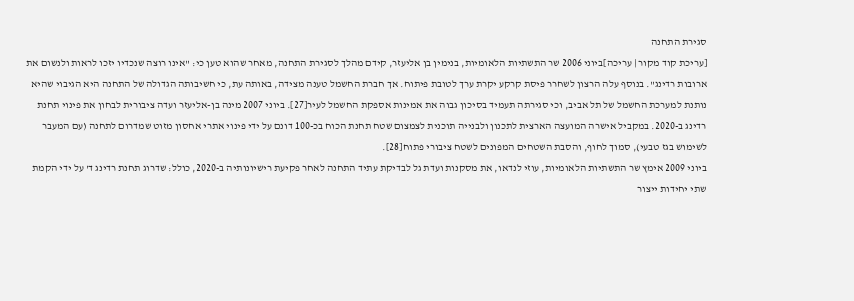סגירת התחנה
[עריכת קוד מקור | עריכה]ביוני 2006 שר התשתיות הלאומיות, בנימין בן אליעזר, קידם מהלך לסגירת התחנה, מאחר שהוא טען כי: "אינו רוצה שנכדיו יזכו לראות ולנשום את ארובות רדינג". בנוסף עלה הרצון לשחרר פיסת קרקע יקרת ערך לטובת פיתוח. אך חברת החשמל טענה מצידה, באותה עת, כי חשיבותה הגדולה של התחנה היא הגיבוי שהיא נותנת למערכת החשמל של תל אביב, וכי סגירתה תעמיד בסיכון גבוה את אמינות אספקת החשמל לעיר[27]. ביוני 2007 מינה בן-אליעזר ועדה ציבורית לבחון את פינוי תחנת רדינג ב-2020. במקביל אישרה המועצה הארצית לתכנון ולבנייה תוכנית לצמצום שטח תחנת הכוח בכ-100 דונם על ידי פינוי אתרי אחסון מזוט שמדרום לתחנה (עם המעבר לשימוש בגז טבעי), סמוך לחוף, והסבת השטחים המפונים לשטח ציבורי פתוח[28].
ביוני 2009 אימץ שר התשתיות הלאומיות, עוזי לנדאו, את מסקנות ועדת גל לבדיקת עתיד התחנה לאחר פקיעת רישיונותיה ב-2020, כולל: שדרוג תחנת רדינג ד' על ידי הקמת שתי יחידות ייצור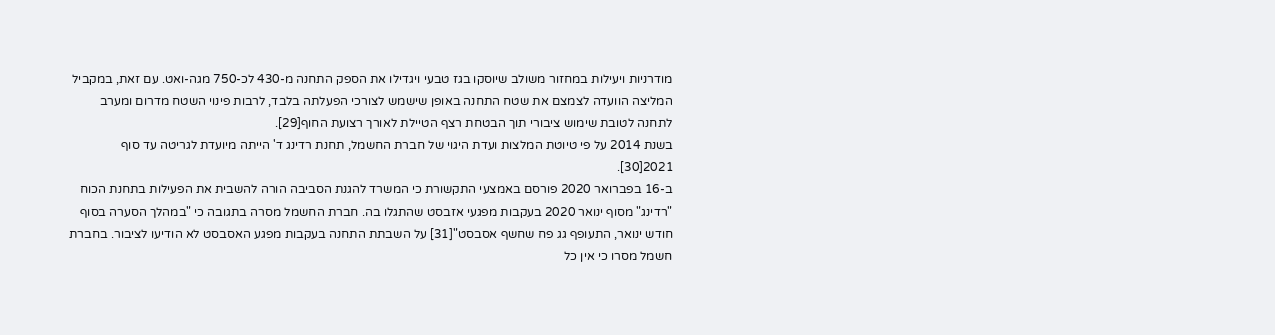מודרניות ויעילות במחזור משולב שיוסקו בגז טבעי ויגדילו את הספק התחנה מ-430 לכ-750 מגה-ואט. עם זאת, במקביל המליצה הוועדה לצמצם את שטח התחנה באופן שישמש לצורכי הפעלתה בלבד, לרבות פינוי השטח מדרום ומערב לתחנה לטובת שימוש ציבורי תוך הבטחת רצף הטיילת לאורך רצועת החוף[29].
בשנת 2014 על פי טיוטת המלצות ועדת היגוי של חברת החשמל, תחנת רדינג ד' הייתה מיועדת לגריטה עד סוף 2021[30].
ב-16 בפברואר 2020 פורסם באמצעי התקשורת כי המשרד להגנת הסביבה הורה להשבית את הפעילות בתחנת הכוח "רדינג" מסוף ינואר 2020 בעקבות מפגעי אזבסט שהתגלו בה. חברת החשמל מסרה בתגובה כי "במהלך הסערה בסוף חודש ינואר, התעופף גג פח שחשף אסבסט"[31] על השבתת התחנה בעקבות מפגע האסבסט לא הודיעו לציבור. בחברת חשמל מסרו כי אין כל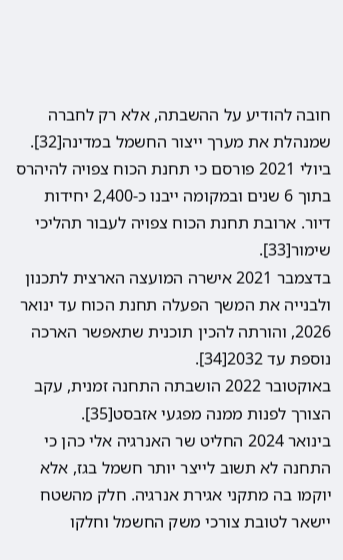חובה להודיע על ההשבתה, אלא רק לחברה שמנהלת את מערך ייצור החשמל במדינה[32].
ביולי 2021 פורסם כי תחנת הכוח צפויה להיהרס בתוך 6 שנים ובמקומה ייבנו כ-2,400 יחידות דיור. ארובת תחנת הכוח צפויה לעבור תהליכי שימור[33].
בדצמבר 2021 אישרה המועצה הארצית לתכנון ולבנייה את המשך הפעלה תחנת הכוח עד ינואר 2026, והורתה להכין תוכנית שתאפשר הארכה נוספת עד 2032[34].
באוקטובר 2022 הושבתה התחנה זמנית, עקב הצורך לפנות ממנה מפגעי אזבסט[35].
בינואר 2024 החליט שר האנרגיה אלי כהן כי התחנה לא תשוב לייצר יותר חשמל בגז, אלא יוקמו בה מתקני אגירת אנרגיה. חלק מהשטח יישאר לטובת צורכי משק החשמל וחלקו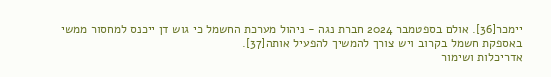יימכר[36]. אולם בספטמבר 2024 חברת נגה - ניהול מערכת החשמל כי גוש דן ייכנס למחסור ממשי באספקת חשמל בקרוב ויש צורך להמשיך להפעיל אותה[37].
אדריכלות ושימור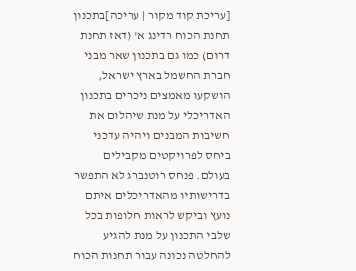[עריכת קוד מקור | עריכה]בתכנון תחנת הכוח רדינג א' (דאז תחנת דרום) כמו גם בתכנון שאר מבני חברת החשמל בארץ ישראל, הושקעו מאמצים ניכרים בתכנון האדריכלי על מנת שיהלום את חשיבות המבנים ויהיה עדכני ביחס לפרויקטים מקבילים בעולם. פנחס רוטנברג לא התפשר בדרישותיו מהאדריכלים איתם נועץ וביקש לראות חלופות בכל שלבי התכנון על מנת להגיע להחלטה נכונה עבור תחנות הכוח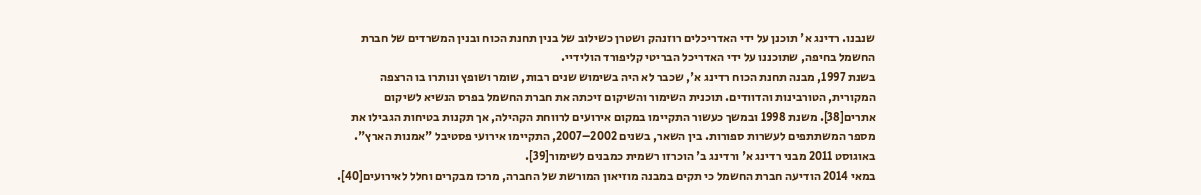שנבנו. רדינג א' תוכנן על ידי האדריכלים רוזנהק ושטרן כשילוב של בנין תחנת הכוח ובנין המשרדים של חברת החשמל בחיפה, שתוכננו על ידי האדריכל הבריטי קליפורד הולידיי.
בשנת 1997, מבנה תחנת הכוח רדינג א', שכבר לא היה בשימוש שנים רבות, שומר ושופץ ונותרו בו הרצפה המקורית, הטורבינות והדוודים. תוכנית השימור והשיקום זיכתה את חברת החשמל בפרס הנשיא לשיקום אתרים[38]. משנת 1998 ובמשך כעשור התקיימו במקום אירועים לרווחת הקהילה, אך תקנות בטיחות הגבילו את מספר המשתתפים לעשרות ספורות. בין השאר, בשנים 2002–2007, התקיימו אירועי פסטיבל "אמנות הארץ".
באוגוסט 2011 מבני רדינג א' ורדינג ב' הוכרזו רשמית כמבנים לשימור[39].
במאי 2014 הודיעה חברת החשמל כי תקים במבנה מוזיאון המורשת של החברה, מרכז מבקרים וחלל לאירועים[40].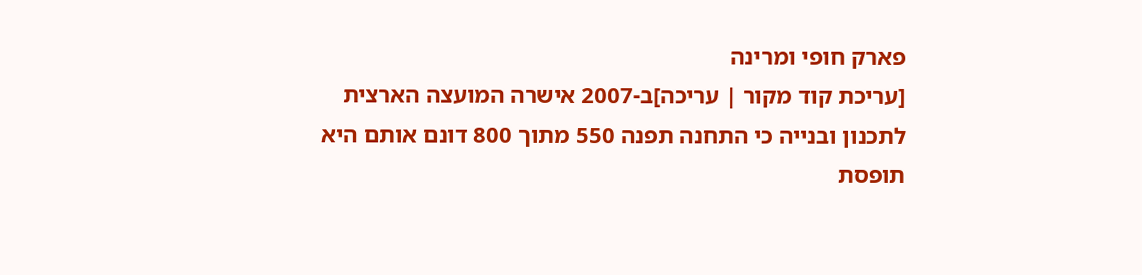פארק חופי ומרינה
[עריכת קוד מקור | עריכה]ב-2007 אישרה המועצה הארצית לתכנון ובנייה כי התחנה תפנה 550 מתוך 800 דונם אותם היא תופסת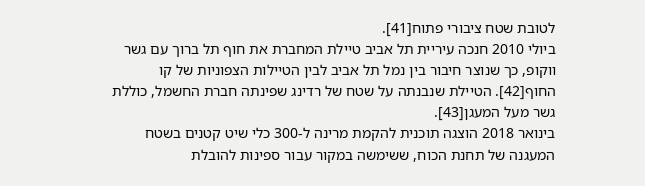לטובת שטח ציבורי פתוח[41].
ביולי 2010 חנכה עיריית תל אביב טיילת המחברת את חוף תל ברוך עם גשר ווקופ, כך שנוצר חיבור בין נמל תל אביב לבין הטיילות הצפוניות של קו החוף[42]. הטיילת שנבנתה על שטח של רדינג שפינתה חברת החשמל, כוללת גשר מעל המעגן[43].
בינואר 2018 הוצגה תוכנית להקמת מרינה ל-300 כלי שיט קטנים בשטח המעגנה של תחנת הכוח, ששימשה במקור עבור ספינות להובלת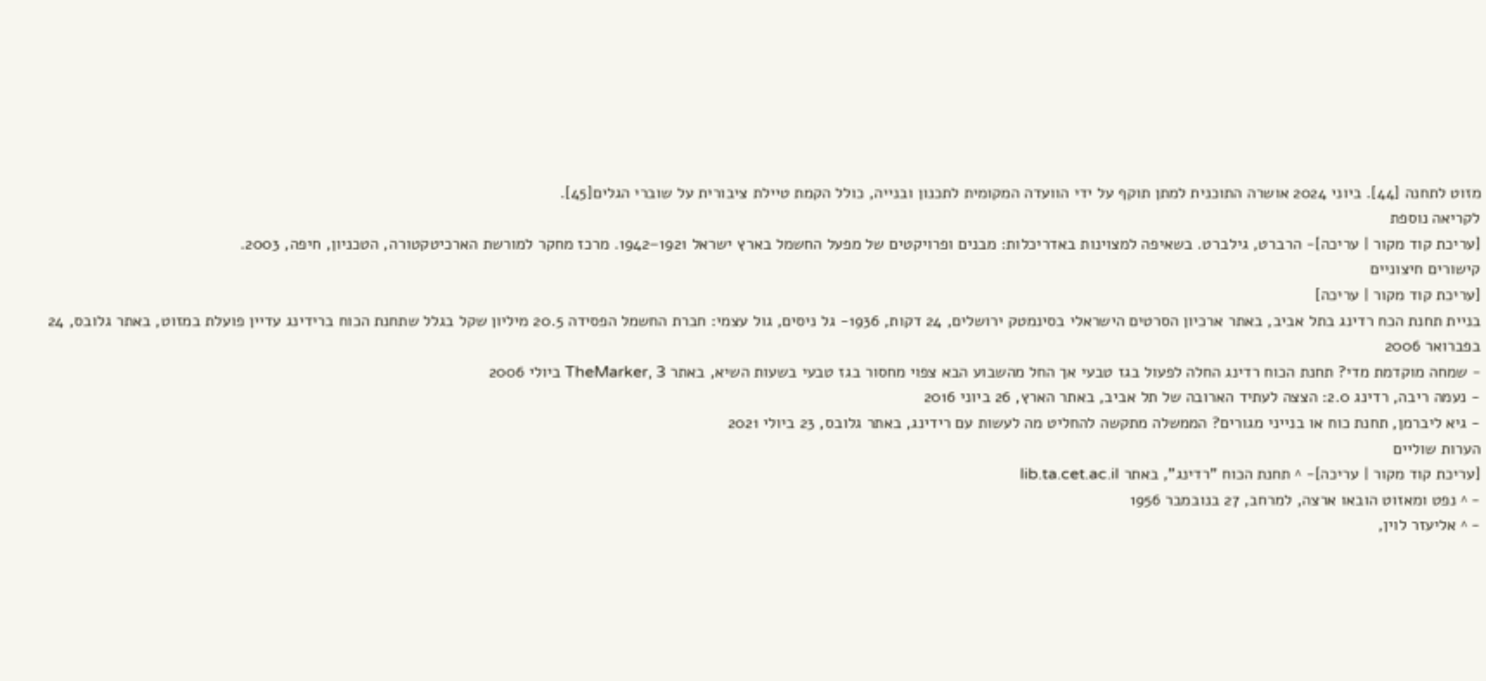מזוט לתחנה [44]. ביוני 2024 אושרה התוכנית למתן תוקף על ידי הוועדה המקומית לתכנון ובנייה, כולל הקמת טיילת ציבורית על שוברי הגלים[45].
לקריאה נוספת
[עריכת קוד מקור | עריכה]- הרברט, גילברט. בשאיפה למצוינות באדריכלות: מבנים ופרויקטים של מפעל החשמל בארץ ישראל 1921–1942. מרכז מחקר למורשת הארכיטקטורה, הטכניון, חיפה, 2003.
קישורים חיצוניים
[עריכת קוד מקור | עריכה]
בניית תחנת הכח רדינג בתל אביב, באתר ארכיון הסרטים הישראלי בסינמטק ירושלים, 24 דקות, 1936- גל ניסים, גול עצמי: חברת החשמל הפסידה 20.5 מיליון שקל בגלל שתחנת הכוח ברידינג עדיין פועלת במזוט, באתר גלובס, 24 בפברואר 2006
- שמחה מוקדמת מדי? תחנת הכוח רדינג החלה לפעול בגז טבעי אך החל מהשבוע הבא צפוי מחסור בגז טבעי בשעות השיא, באתר TheMarker, 3 ביולי 2006
- נעמה ריבה, רדינג 2.0: הצצה לעתיד הארובה של תל אביב, באתר הארץ, 26 ביוני 2016
- גיא ליברמן, תחנת כוח או בנייני מגורים? הממשלה מתקשה להחליט מה לעשות עם רידינג, באתר גלובס, 23 ביולי 2021
הערות שוליים
[עריכת קוד מקור | עריכה]- ^ תחנת הכוח "רדינג", באתר lib.ta.cet.ac.il
- ^ נפט ומאזוט הובאו ארצה, למרחב, 27 בנובמבר 1956
- ^ אליעזר לוין,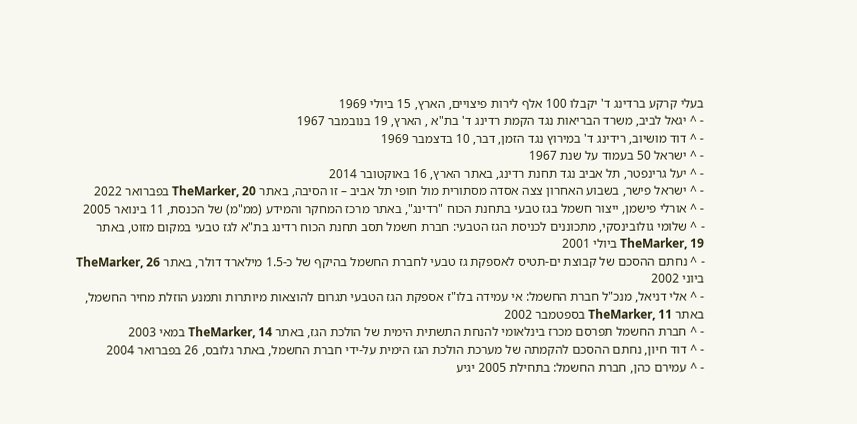בעלי קרקע ברדינג ד' יקבלו 100 אלף לירות פיצויים, הארץ, 15 ביולי 1969
- ^ יגאל לביב, משרד הבריאות נגד הקמת רדינג ד' בת"א , הארץ, 19 בנובמבר 1967
- ^ דוד מושיוב, רידינג ד' במירוץ נגד הזמן, דבר, 10 בדצמבר 1969
- ^ ישראל 50 בעמוד על שנת 1967
- ^ יעל גרינפטר, תל אביב נגד תחנת רדינג, באתר הארץ, 16 באוקטובר 2014
- ^ ישראל פישר, בשבוע האחרון צצה אסדה מסתורית מול חופי תל אביב – זו הסיבה, באתר TheMarker, 20 בפברואר 2022
- ^ אורלי פישמן, ייצור חשמל בגז טבעי בתחנת הכוח "רדינג", באתר מרכז המחקר והמידע (ממ"מ) של הכנסת, 11 בינואר 2005
- ^ שלומי גולובינסקי, מתכוננים לכניסת הגז הטבעי: חברת חשמל תסב תחנת הכוח רדינג בת"א לגז טבעי במקום מזוט, באתר TheMarker, 19 ביולי 2001
- ^ נחתם ההסכם של קבוצת ים-תטיס לאספקת גז טבעי לחברת החשמל בהיקף של כ-1.5 מילארד דולר, באתר TheMarker, 26 ביוני 2002
- ^ אלי דניאל, מנכ"ל חברת החשמל: אי עמידה בלו"ז אספקת הגז הטבעי תגרום להוצאות מיותרות ותמנע הוזלת מחיר החשמל, באתר TheMarker, 11 בספטמבר 2002
- ^ חברת החשמל תפרסם מכרז בינלאומי להנחת התשתית הימית של הולכת הגז, באתר TheMarker, 14 במאי 2003
- ^ דוד חיון, נחתם ההסכם להקמתה של מערכת הולכת הגז הימית על-ידי חברת החשמל, באתר גלובס, 26 בפברואר 2004
- ^ עמירם כהן, חברת החשמל: בתחילת 2005 יגיע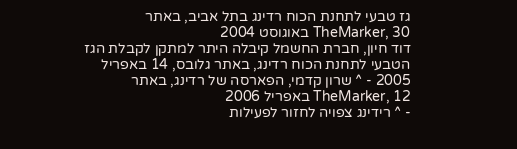גז טבעי לתחנת הכוח רדינג בתל אביב, באתר TheMarker, 30 באוגוסט 2004
דוד חיון, חברת החשמל קיבלה היתר למתקן לקבלת הגז הטבעי לתחנת הכוח רדינג, באתר גלובס, 14 באפריל 2005 - ^ שרון קדמי, הפארסה של רדינג, באתר TheMarker, 12 באפריל 2006
- ^ רידינג צפויה לחזור לפעילות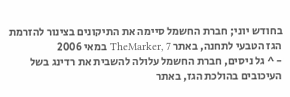בחודש יוני; חברת החשמל סיימה את התיקונים בצינור להזרמת הגז הטבעי לתחנה, באתר TheMarker, 7 במאי 2006
- ^ גל ניסים, חברת החשמל עלולה להשבית את רדינג בשל העיכובים בהולכת הגז, באתר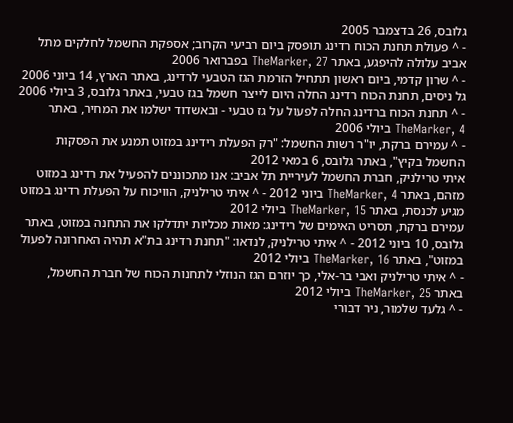גלובס, 26 בדצמבר 2005
- ^ פעולת תחנת הכוח רדינג תופסק ביום רביעי הקרוב; אספקת החשמל לחלקים מתל אביב עלולה להיפגע, באתר TheMarker, 27 בפברואר 2006
- ^ שרון קדמי, ביום ראשון תתחיל הזרמת הגז הטבעי לרדינג, באתר הארץ, 14 ביוני 2006
גל ניסים, תחנת הכוח רדינג החלה היום לייצר חשמל בגז טבעי, באתר גלובס, 3 ביולי 2006 - ^ תחנת הכוח ברדינג החלה לפעול על גז טבעי - ובאשדוד ישלמו את המחיר, באתר TheMarker, 4 ביולי 2006
- ^ עמירם ברקת, יו"ר רשות החשמל: "רק הפעלת רידינג במזוט תמנע את הפסקות החשמל בקיץ", באתר גלובס, 6 במאי 2012
איתי טרילניק, חברת החשמל לעיריית תל אביב: אנו מתכוננים להפעיל את רדינג במזוט מזהם, באתר TheMarker, 4 ביוני 2012 - ^ איתי טרילניק, הוויכוח על הפעלת רדינג במזוט מגיע לכנסת, באתר TheMarker, 15 ביולי 2012
עמירם ברקת, תסריט האימים של רידינג: מאות מכליות יתדלקו את התחנה במזוט, באתר גלובס, 10 ביוני 2012 - ^ איתי טרילניק, לנדאו: "תחנת רדינג בת"א תהיה האחרונה לפעול במזוט", באתר TheMarker, 16 ביולי 2012
- ^ איתי טרילניק ואבי בר-אלי, כך יוזרם הגז הנוזלי לתחנות הכוח של חברת החשמל, באתר TheMarker, 25 ביולי 2012
- ^ גלעד שלמור, ניר דבורי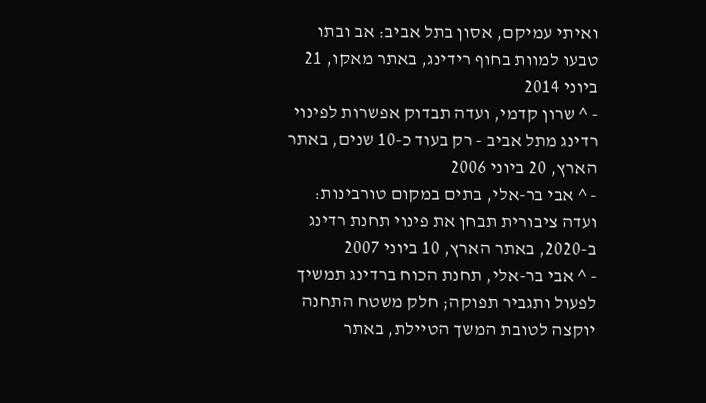ואיתי עמיקם, אסון בתל אביב: אב ובתו טבעו למוות בחוף רידינג, באתר מאקו, 21 ביוני 2014
- ^ שרון קדמי, ועדה תבדוק אפשרות לפינוי רדינג מתל אביב - רק בעוד כ-10 שנים, באתר הארץ, 20 ביוני 2006
- ^ אבי בר-אלי, בתים במקום טורבינות: ועדה ציבורית תבחן את פינוי תחנת רדינג ב-2020, באתר הארץ, 10 ביוני 2007
- ^ אבי בר-אלי, תחנת הכוח ברדינג תמשיך לפעול ותגביר תפוקה; חלק משטח התחנה יוקצה לטובת המשך הטיילת, באתר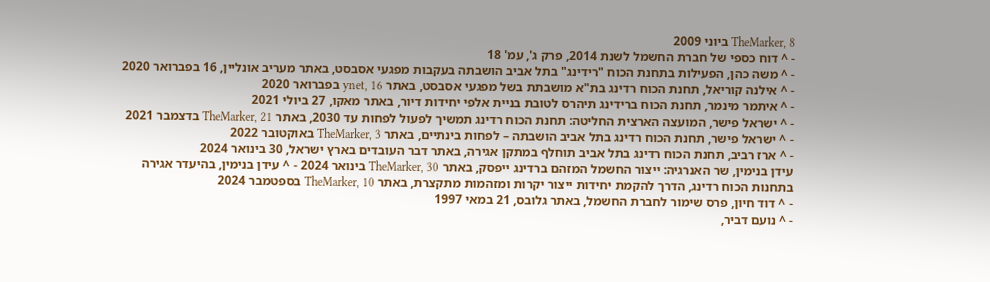TheMarker, 8 ביוני 2009
- ^ דוח כספי של חברת החשמל לשנת 2014, פרק ג', עמ' 18
- ^ משה כהן, הפעילות בתחנת הכוח "רידינג" בתל אביב הושבתה בעקבות מפגעי אסבסט, באתר מעריב אונליין, 16 בפברואר 2020
- ^ אילנה קוריאל, תחנת הכוח רדינג בת"א מושבתת בשל מפגעי אסבסט, באתר ynet, 16 בפברואר 2020
- ^ איתמר מינמר, תחנת הכוח ברידינג תיהרס לטובת בניית אלפי יחידות דיור, באתר מאקו, 27 ביולי 2021
- ^ ישראל פישר, המועצה הארצית החליטה: תחנת הכוח רדינג תמשיך לפעול לפחות עד 2030, באתר TheMarker, 21 בדצמבר 2021
- ^ ישראל פישר, תחנת הכוח רדינג בתל אביב הושבתה – לפחות בינתיים, באתר TheMarker, 3 באוקטובר 2022
- ^ ארז רביב, תחנת הכוח רדינג בתל אביב תוחלף במתקן אגירה, באתר דבר העובדים בארץ ישראל, 30 בינואר 2024
עידן בנימין, שר האנרגיה: ייצור החשמל המזהם ברדינג ייפסק, באתר TheMarker, 30 בינואר 2024 - ^ עידן בנימין, בהיעדר אגירה בתחנות הכוח רדינג, הדרך להקמת יחידות ייצור יקרות ומזהמות מתקצרת, באתר TheMarker, 10 בספטמבר 2024
- ^ דוד חיון, פרס שימור לחברת החשמל, באתר גלובס, 21 במאי 1997
- ^ נועם דביר,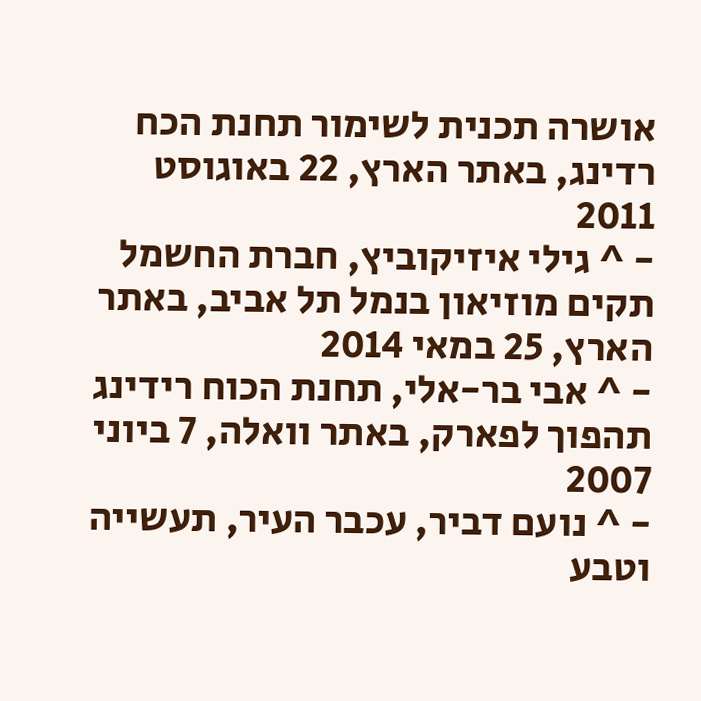אושרה תכנית לשימור תחנת הכח רדינג, באתר הארץ, 22 באוגוסט 2011
- ^ גילי איזיקוביץ, חברת החשמל תקים מוזיאון בנמל תל אביב, באתר הארץ, 25 במאי 2014
- ^ אבי בר-אלי, תחנת הכוח רידינג תהפוך לפארק, באתר וואלה, 7 ביוני 2007
- ^ נועם דביר, עכבר העיר, תעשייה וטבע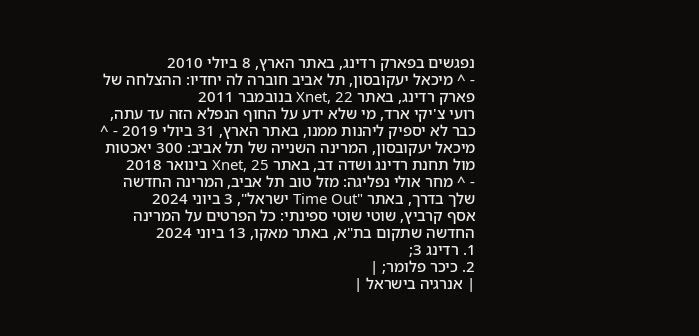נפגשים בפארק רדינג, באתר הארץ, 8 ביולי 2010
- ^ מיכאל יעקובסון, תל אביב חוברה לה יחדיו: ההצלחה של פארק רדינג, באתר Xnet, 22 בנובמבר 2011
רועי צ'יקי ארד, מי שלא ידע על החוף הנפלא הזה עד עתה, כבר לא יספיק ליהנות ממנו, באתר הארץ, 31 ביולי 2019 - ^ מיכאל יעקובסון, המרינה השנייה של תל אביב: 300 יאכטות מול תחנת רדינג ושדה דב, באתר Xnet, 25 בינואר 2018
- ^ מחר אולי נפליגה: מזל טוב תל אביב, המרינה החדשה שלך בדרך, באתר "Time Out ישראל", 3 ביוני 2024
אסף קרביץ, שוטי שוטי ספינתי: כל הפרטים על המרינה החדשה שתקום בת"א, באתר מאקו, 13 ביוני 2024
1. רדינג 3;
2. כיכר פלומר; |
| אנרגיה בישראל |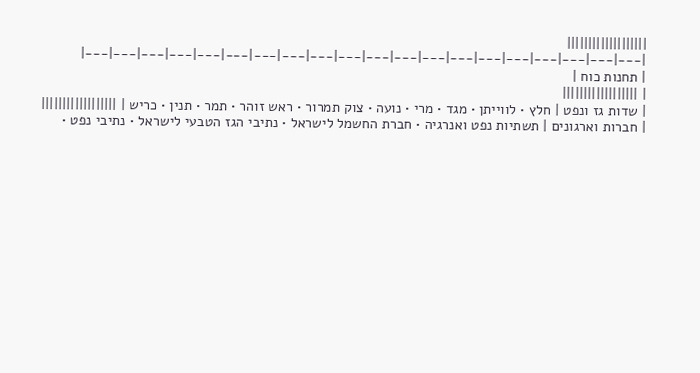|||||||||||||||||||
|---|---|---|---|---|---|---|---|---|---|---|---|---|---|---|---|---|---|---|---|
| תחנות כוח |
| ||||||||||||||||||
| שדות גז ונפט | חלץ • לווייתן • מגד • מרי • נועה • צוק תמרור • ראש זוהר • תמר • תנין • כריש | ||||||||||||||||||
| חברות וארגונים | תשתיות נפט ואנרגיה • חברת החשמל לישראל • נתיבי הגז הטבעי לישראל • נתיבי נפט •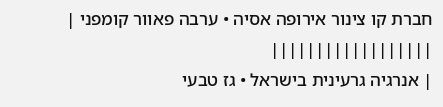חברת קו צינור אירופה אסיה • ערבה פאוור קומפני | ||||||||||||||||||
| אנרגיה גרעינית בישראל • גז טבעי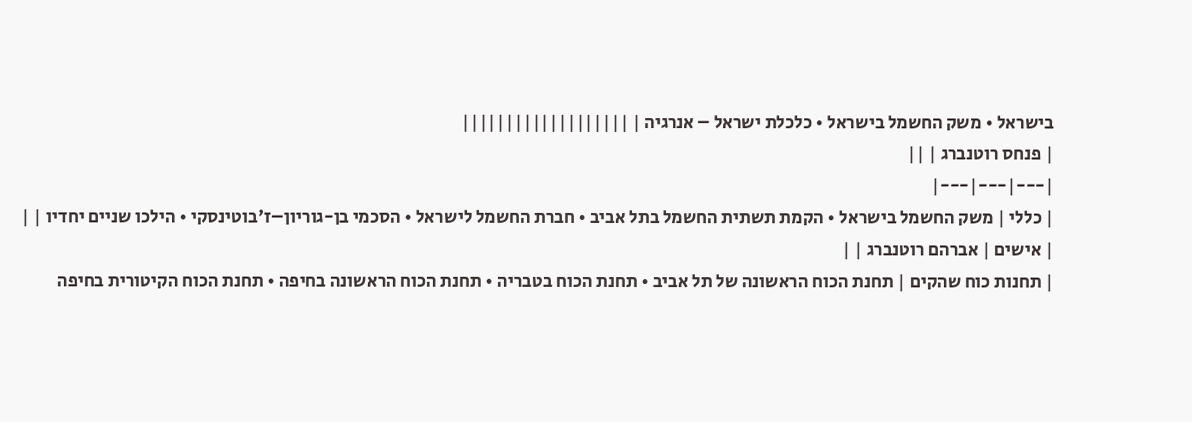בישראל • משק החשמל בישראל • כלכלת ישראל – אנרגיה | |||||||||||||||||||
| פנחס רוטנברג | ||
|---|---|---|
| כללי | משק החשמל בישראל • הקמת תשתית החשמל בתל אביב • חברת החשמל לישראל • הסכמי בן-גוריון–ז'בוטינסקי • הילכו שניים יחדיו | |
| אישים | אברהם רוטנברג | |
| תחנות כוח שהקים | תחנת הכוח הראשונה של תל אביב • תחנת הכוח בטבריה • תחנת הכוח הראשונה בחיפה • תחנת הכוח הקיטורית בחיפה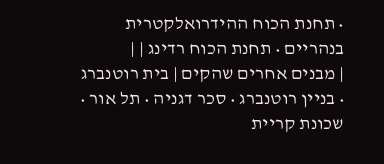• תחנת הכוח ההידרואלקטרית בנהריים • תחנת הכוח רדינג | |
| מבנים אחרים שהקים | בית רוטנברג • בניין רוטנברג • סכר דגניה • תל אור • שכונת קריית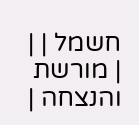חשמל | |
| מורשת והנצחה |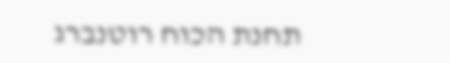תחנת הכוח רוטנברג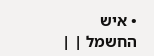• איש החשמל | |